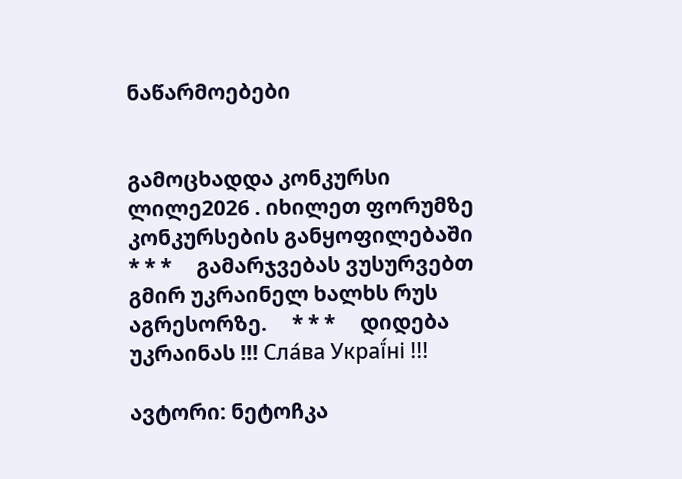ნაწარმოებები


გამოცხადდა კონკურსი ლილე2026 . იხილეთ ფორუმზე კონკურსების განყოფილებაში     * * *     გამარჯვებას ვუსურვებთ გმირ უკრაინელ ხალხს რუს აგრესორზე.     * * *     დიდება უკრაინას !!! Сла́ва Украї́ні !!!

ავტორი: ნეტოჩკა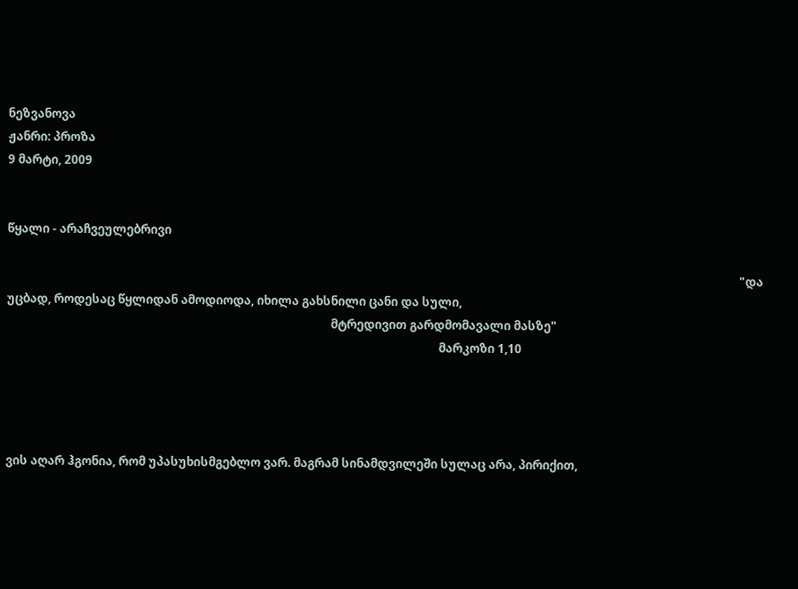ნეზვანოვა
ჟანრი: პროზა
9 მარტი, 2009


წყალი - არაჩვეულებრივი

                                                                                                                                                                                                                                                    "და უცბად, როდესაც წყლიდან ამოდიოდა, იხილა გახსნილი ცანი და სული,
                                                                                                            მტრედივით გარდმომავალი მასზე"
                                                                                                                                                მარკოზი 1,10




ვის აღარ ჰგონია, რომ უპასუხისმგებლო ვარ. მაგრამ სინამდვილეში სულაც არა, პირიქით,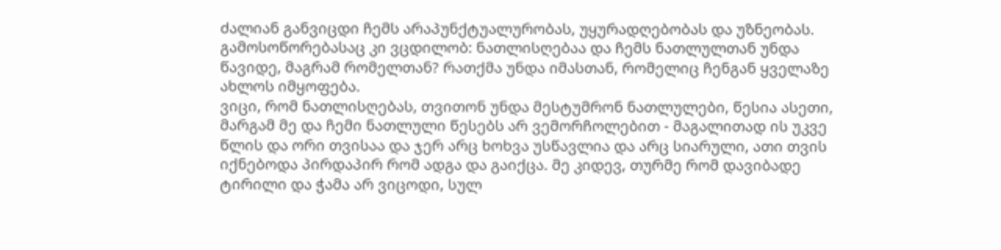ძალიან განვიცდი ჩემს არაპუნქტუალურობას, უყურადღებობას და უზნეობას.
გამოსოწორებასაც კი ვცდილობ: ნათლისღებაა და ჩემს ნათლულთან უნდა წავიდე, მაგრამ რომელთან? რათქმა უნდა იმასთან, რომელიც ჩენგან ყველაზე ახლოს იმყოფება.
ვიცი, რომ ნათლისღებას, თვითონ უნდა მესტუმრონ ნათლულები, წესია ასეთი, მარგამ მე და ჩემი ნათლული წესებს არ ვემორჩოლებით - მაგალითად ის უკვე წლის და ორი თვისაა და ჯერ არც ხოხვა უსწავლია და არც სიარული, ათი თვის იქნებოდა პირდაპირ რომ ადგა და გაიქცა. მე კიდევ, თურმე რომ დავიბადე ტირილი და ჭამა არ ვიცოდი, სულ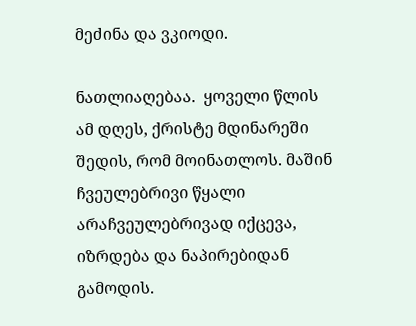მეძინა და ვკიოდი.

ნათლიაღებაა.  ყოველი წლის ამ დღეს, ქრისტე მდინარეში შედის, რომ მოინათლოს. მაშინ ჩვეულებრივი წყალი არაჩვეულებრივად იქცევა, იზრდება და ნაპირებიდან გამოდის.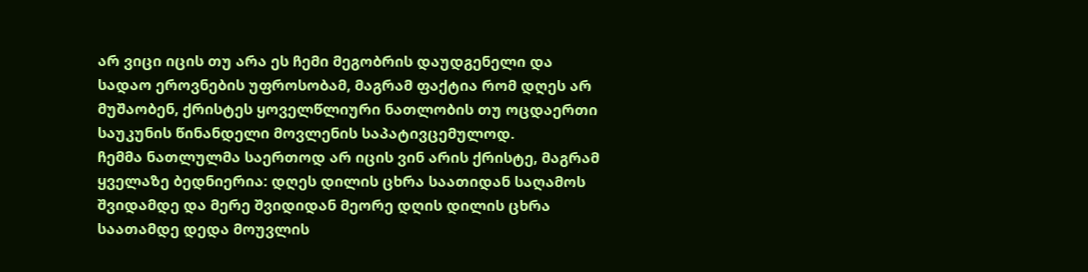არ ვიცი იცის თუ არა ეს ჩემი მეგობრის დაუდგენელი და სადაო ეროვნების უფროსობამ, მაგრამ ფაქტია რომ დღეს არ მუშაობენ, ქრისტეს ყოველწლიური ნათლობის თუ ოცდაერთი საუკუნის წინანდელი მოვლენის საპატივცემულოდ.
ჩემმა ნათლულმა საერთოდ არ იცის ვინ არის ქრისტე, მაგრამ ყველაზე ბედნიერია: დღეს დილის ცხრა საათიდან საღამოს შვიდამდე და მერე შვიდიდან მეორე დღის დილის ცხრა საათამდე დედა მოუვლის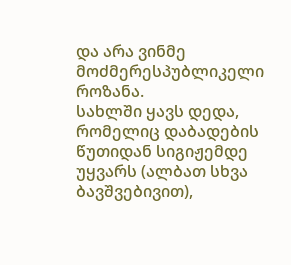და არა ვინმე მოძმერესპუბლიკელი როზანა.
სახლში ყავს დედა, რომელიც დაბადების წუთიდან სიგიჟემდე უყვარს (ალბათ სხვა ბავშვებივით),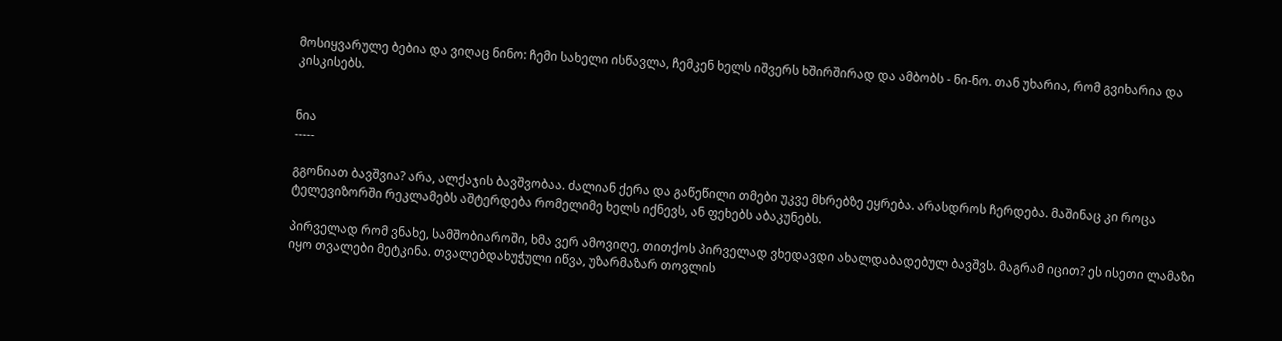მოსიყვარულე ბებია და ვიღაც ნინო: ჩემი სახელი ისწავლა, ჩემკენ ხელს იშვერს ხშირშირად და ამბობს - ნი-ნო. თან უხარია, რომ გვიხარია და კისკისებს.


ნია
-----

გგონიათ ბავშვია? არა, ალქაჯის ბავშვობაა. ძალიან ქერა და გაწეწილი თმები უკვე მხრებზე ეყრება. არასდროს ჩერდება. მაშინაც კი როცა ტელევიზორში რეკლამებს აშტერდება რომელიმე ხელს იქნევს, ან ფეხებს აბაკუნებს.

პირველად რომ ვნახე, სამშობიაროში, ხმა ვერ ამოვიღე, თითქოს პირველად ვხედავდი ახალდაბადებულ ბავშვს. მაგრამ იცით? ეს ისეთი ლამაზი იყო თვალები მეტკინა. თვალებდახუჭული იწვა, უზარმაზარ თოვლის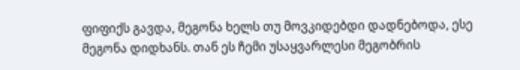ფიფიქს გავდა, მეგონა ხელს თუ მოვკიდებდი დადნებოდა, ესე მეგონა დიდხანს. თან ეს ჩემი უსაყვარლესი მეგობრის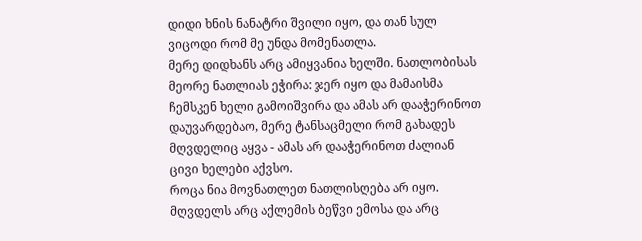დიდი ხნის ნანატრი შვილი იყო, და თან სულ ვიცოდი რომ მე უნდა მომენათლა.
მერე დიდხანს არც ამიყვანია ხელში. ნათლობისას მეორე ნათლიას ეჭირა: ჯერ იყო და მამაისმა ჩემსკენ ხელი გამოიშვირა და ამას არ დააჭერინოთ დაუვარდებაო, მერე ტანსაცმელი რომ გახადეს მღვდელიც აყვა - ამას არ დააჭერინოთ ძალიან ცივი ხელები აქვსო.
როცა ნია მოვნათლეთ ნათლისღება არ იყო. მღვდელს არც აქლემის ბეწვი ემოსა და არც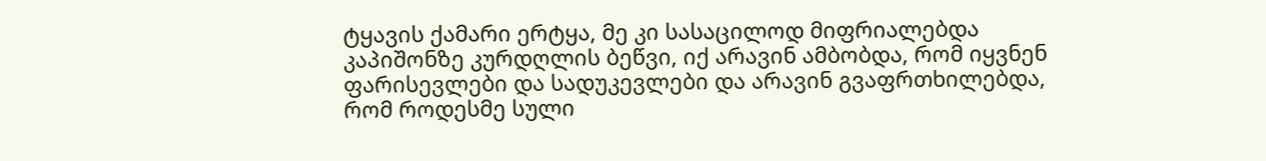ტყავის ქამარი ერტყა, მე კი სასაცილოდ მიფრიალებდა კაპიშონზე კურდღლის ბეწვი, იქ არავინ ამბობდა, რომ იყვნენ ფარისევლები და სადუკევლები და არავინ გვაფრთხილებდა, რომ როდესმე სული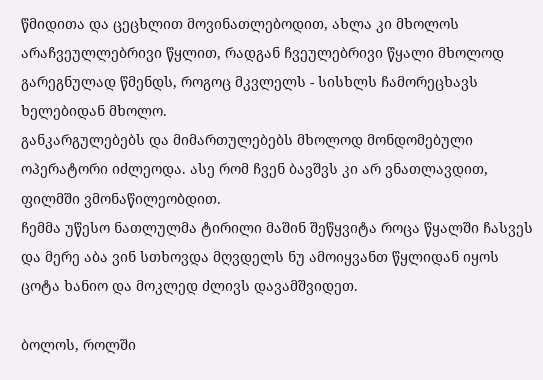წმიდითა და ცეცხლით მოვინათლებოდით, ახლა კი მხოლოს არაჩვეულლებრივი წყლით, რადგან ჩვეულებრივი წყალი მხოლოდ გარეგნულად წმენდს, როგოც მკვლელს - სისხლს ჩამორეცხავს ხელებიდან მხოლო.
განკარგულებებს და მიმართულებებს მხოლოდ მონდომებული ოპერატორი იძლეოდა. ასე რომ ჩვენ ბავშვს კი არ ვნათლავდით, ფილმში ვმონაწილეობდით.
ჩემმა უწესო ნათლულმა ტირილი მაშინ შეწყვიტა როცა წყალში ჩასვეს და მერე აბა ვინ სთხოვდა მღვდელს ნუ ამოიყვანთ წყლიდან იყოს ცოტა ხანიო და მოკლედ ძლივს დავამშვიდეთ.

ბოლოს, როლში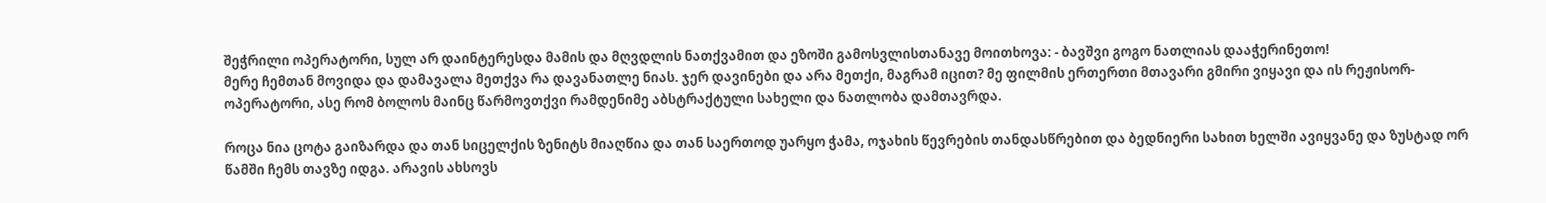შეჭრილი ოპერატორი, სულ არ დაინტერესდა მამის და მღვდლის ნათქვამით და ეზოში გამოსვლისთანავე მოითხოვა: - ბავშვი გოგო ნათლიას დააჭერინეთო!
მერე ჩემთან მოვიდა და დამავალა მეთქვა რა დავანათლე ნიას. ჯერ დავინები და არა მეთქი, მაგრამ იცით? მე ფილმის ერთერთი მთავარი გმირი ვიყავი და ის რეჟისორ-ოპერატორი, ასე რომ ბოლოს მაინც წარმოვთქვი რამდენიმე აბსტრაქტული სახელი და ნათლობა დამთავრდა.

როცა ნია ცოტა გაიზარდა და თან სიცელქის ზენიტს მიაღწია და თან საერთოდ უარყო ჭამა, ოჯახის წევრების თანდასწრებით და ბედნიერი სახით ხელში ავიყვანე და ზუსტად ორ წამში ჩემს თავზე იდგა. არავის ახსოვს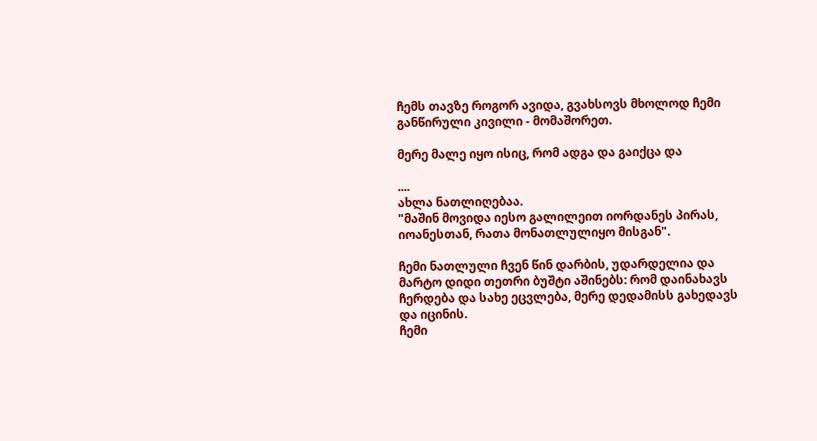ჩემს თავზე როგორ ავიდა, გვახსოვს მხოლოდ ჩემი განწირული კივილი - მომაშორეთ.

მერე მალე იყო ისიც, რომ ადგა და გაიქცა და

....
ახლა ნათლიღებაა.
"მაშინ მოვიდა იესო გალილეით იორდანეს პირას, იოანესთან, რათა მონათლულიყო მისგან".

ჩემი ნათლული ჩვენ წინ დარბის, უდარდელია და მარტო დიდი თეთრი ბუშტი აშინებს: რომ დაინახავს ჩერდება და სახე ეცვლება, მერე დედამისს გახედავს და იცინის.
ჩემი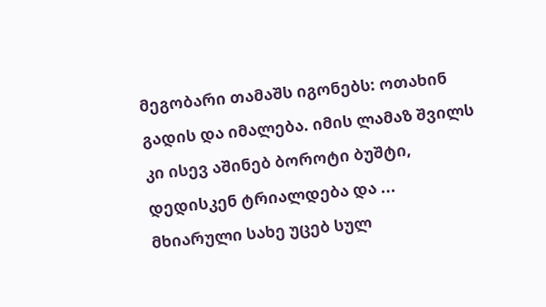მეგობარი თამაშს იგონებს: ოთახინ გადის და იმალება. იმის ლამაზ შვილს კი ისევ აშინებ ბოროტი ბუშტი, დედისკენ ტრიალდება და ...
მხიარული სახე უცებ სულ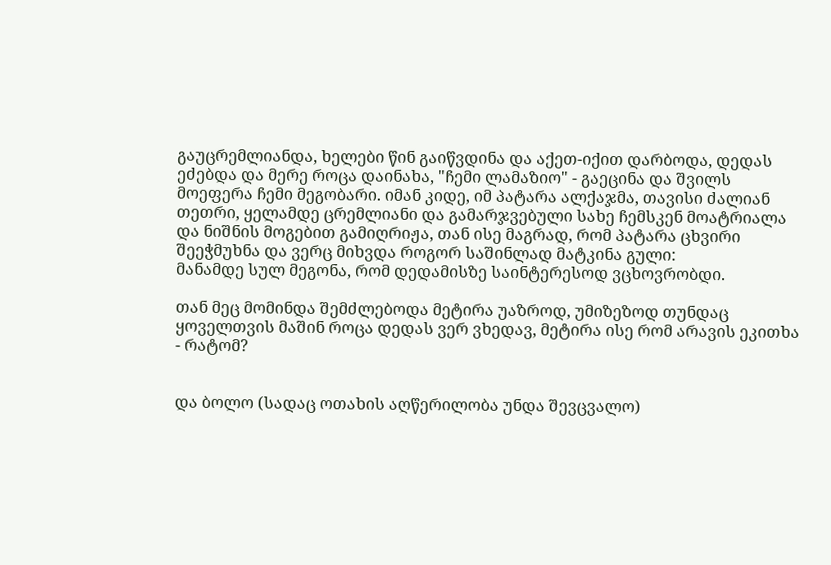გაუცრემლიანდა, ხელები წინ გაიწვდინა და აქეთ-იქით დარბოდა, დედას ეძებდა და მერე როცა დაინახა, "ჩემი ლამაზიო" - გაეცინა და შვილს მოეფერა ჩემი მეგობარი. იმან კიდე, იმ პატარა ალქაჯმა, თავისი ძალიან თეთრი, ყელამდე ცრემლიანი და გამარჯვებული სახე ჩემსკენ მოატრიალა და ნიშნის მოგებით გამიღრიჟა, თან ისე მაგრად, რომ პატარა ცხვირი შეეჭმუხნა და ვერც მიხვდა როგორ საშინლად მატკინა გული:
მანამდე სულ მეგონა, რომ დედამისზე საინტერესოდ ვცხოვრობდი.

თან მეც მომინდა შემძლებოდა მეტირა უაზროდ, უმიზეზოდ თუნდაც ყოველთვის მაშინ როცა დედას ვერ ვხედავ, მეტირა ისე რომ არავის ეკითხა - რატომ?


და ბოლო (სადაც ოთახის აღწერილობა უნდა შევცვალო)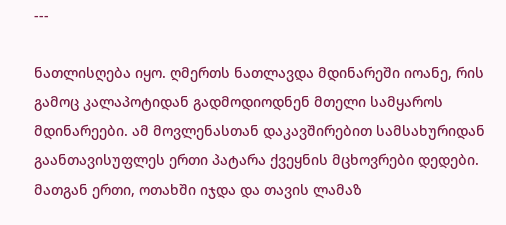---

ნათლისღება იყო. ღმერთს ნათლავდა მდინარეში იოანე, რის გამოც კალაპოტიდან გადმოდიოდნენ მთელი სამყაროს მდინარეები. ამ მოვლენასთან დაკავშირებით სამსახურიდან გაანთავისუფლეს ერთი პატარა ქვეყნის მცხოვრები დედები. მათგან ერთი, ოთახში იჯდა და თავის ლამაზ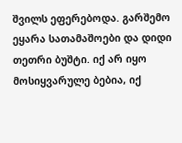შვილს ეფერებოდა. გარშემო ეყარა სათამაშოები და დიდი თეთრი ბუშტი. იქ არ იყო მოსიყვარულე ბებია, იქ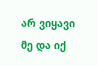არ ვიყავი მე და იქ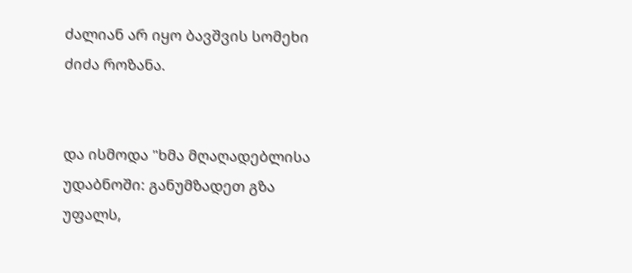ძალიან არ იყო ბავშვის სომეხი ძიძა როზანა.


და ისმოდა "ხმა მღაღადებლისა უდაბნოში: განუმზადეთ გზა უფალს,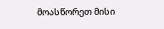მოასწორეთ მისი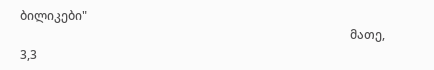ბილიკები"
                                                                                                              მათე, 3,3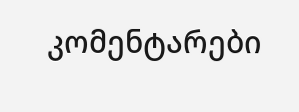კომენტარები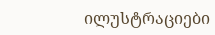ილუსტრაციები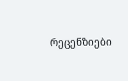რეცენზიები